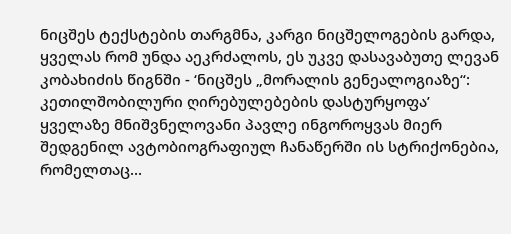ნიცშეს ტექსტების თარგმნა, კარგი ნიცშელოგების გარდა, ყველას რომ უნდა აეკრძალოს, ეს უკვე დასავაბუთე ლევან კობახიძის წიგნში - ‘ნიცშეს „მორალის გენეალოგიაზე“: კეთილშობილური ღირებულებების დასტურყოფა’
ყველაზე მნიშვნელოვანი პავლე ინგოროყვას მიერ შედგენილ ავტობიოგრაფიულ ჩანაწერში ის სტრიქონებია, რომელთაც...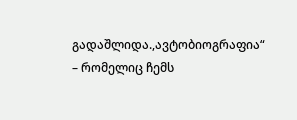გადაშლიდა.,ავტობიოგრაფია“ – რომელიც ჩემს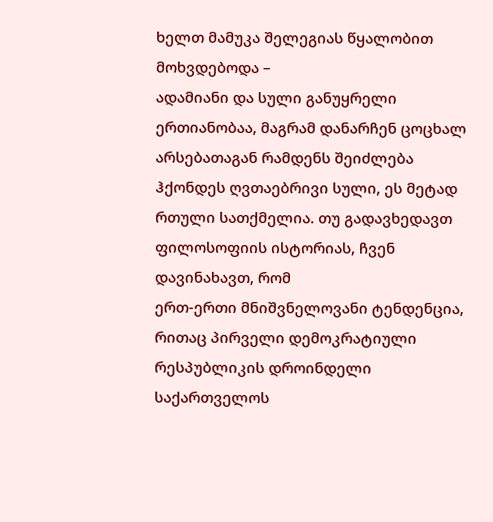ხელთ მამუკა შელეგიას წყალობით მოხვდებოდა –
ადამიანი და სული განუყრელი ერთიანობაა, მაგრამ დანარჩენ ცოცხალ არსებათაგან რამდენს შეიძლება ჰქონდეს ღვთაებრივი სული, ეს მეტად რთული სათქმელია. თუ გადავხედავთ ფილოსოფიის ისტორიას, ჩვენ დავინახავთ, რომ
ერთ-ერთი მნიშვნელოვანი ტენდენცია, რითაც პირველი დემოკრატიული რესპუბლიკის დროინდელი საქართველოს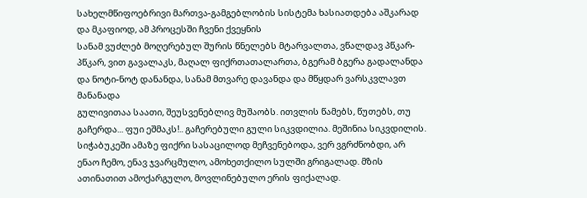სახელმწიფოებრივი მართვა-გამგებლობის სისტემა ხასიათდება აშკარად და მკაფიოდ, ამ პროცესში ჩვენი ქვეყნის
სანამ ვუძლებ მოღერებულ შურის წნელებს მტარვალთა, ვწალდავ პწკარ-პწკარ, ვით გავალაკს, მაღალ ფიქრთათალართა, ბგერამ ბგერა გადალანდა და ნოტი-ნოტ დანანდა, სანამ მთვარე დავანდა და მწყდარ ვარსკვლავთ მანანადა
გულივითაა საათი, შეუსვენებლივ მუშაობს. ითვლის წამებს, წუთებს, თუ გაჩერდა... ფუი ეშმაკს!.. გაჩერებული გული სიკვდილია. მეშინია სიკვდილის. სიჭაბუკეში ამაზე ფიქრი სასაცილოდ მეჩვენებოდა, ვერ ვგრძნობდი, არ
ენაო ჩემო, ენავ ჯვარცმულო, ამოხეთქილო სულში გრიგალად. მზის ათინათით ამოქარგულო, მოვლინებულო ერის ფიქალად.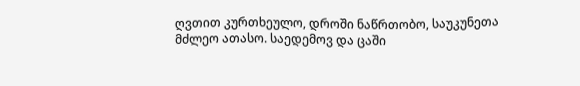ღვთით კურთხეულო, დროში ნაწრთობო, საუკუნეთა მძლეო ათასო. საედემოვ და ცაში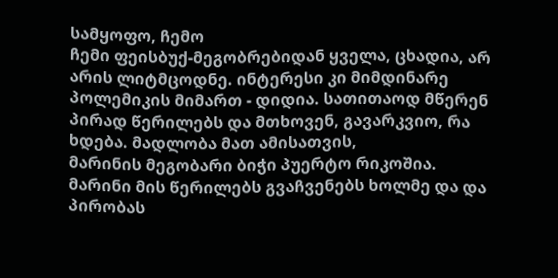სამყოფო, ჩემო
ჩემი ფეისბუქ-მეგობრებიდან ყველა, ცხადია, არ არის ლიტმცოდნე. ინტერესი კი მიმდინარე პოლემიკის მიმართ - დიდია. სათითაოდ მწერენ პირად წერილებს და მთხოვენ, გავარკვიო, რა ხდება. მადლობა მათ ამისათვის,
მარინის მეგობარი ბიჭი პუერტო რიკოშია. მარინი მის წერილებს გვაჩვენებს ხოლმე და და პირობას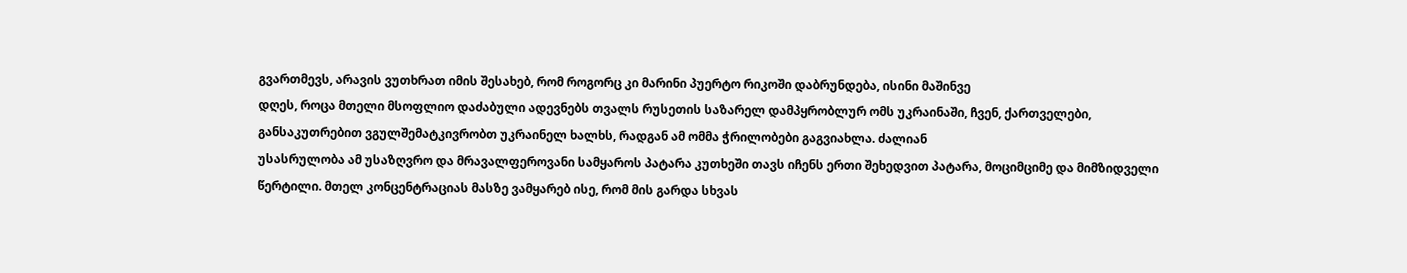გვართმევს, არავის ვუთხრათ იმის შესახებ, რომ როგორც კი მარინი პუერტო რიკოში დაბრუნდება, ისინი მაშინვე
დღეს, როცა მთელი მსოფლიო დაძაბული ადევნებს თვალს რუსეთის საზარელ დამპყრობლურ ომს უკრაინაში, ჩვენ, ქართველები, განსაკუთრებით ვგულშემატკივრობთ უკრაინელ ხალხს, რადგან ამ ომმა ჭრილობები გაგვიახლა. ძალიან
უსასრულობა ამ უსაზღვრო და მრავალფეროვანი სამყაროს პატარა კუთხეში თავს იჩენს ერთი შეხედვით პატარა, მოციმციმე და მიმზიდველი წერტილი. მთელ კონცენტრაციას მასზე ვამყარებ ისე, რომ მის გარდა სხვას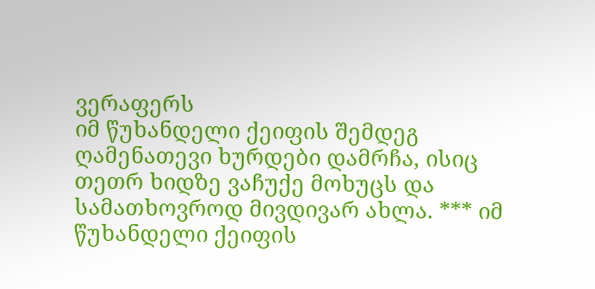ვერაფერს
იმ წუხანდელი ქეიფის შემდეგ ღამენათევი ხურდები დამრჩა, ისიც თეთრ ხიდზე ვაჩუქე მოხუცს და სამათხოვროდ მივდივარ ახლა. *** იმ წუხანდელი ქეიფის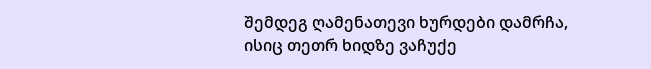შემდეგ ღამენათევი ხურდები დამრჩა, ისიც თეთრ ხიდზე ვაჩუქე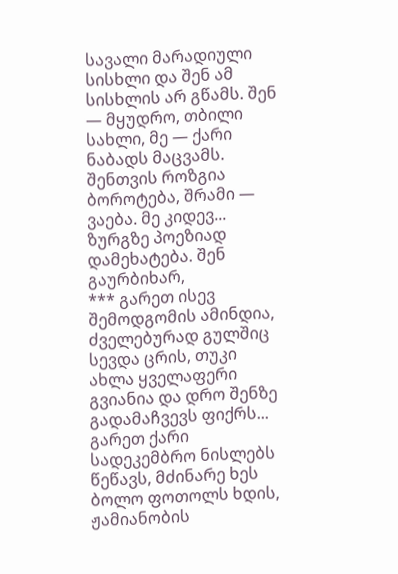სავალი მარადიული სისხლი და შენ ამ სისხლის არ გწამს. შენ — მყუდრო, თბილი სახლი, მე — ქარი ნაბადს მაცვამს. შენთვის როზგია ბოროტება, შრამი — ვაება. მე კიდევ... ზურგზე პოეზიად დამეხატება. შენ გაურბიხარ,
*** გარეთ ისევ შემოდგომის ამინდია, ძველებურად გულშიც სევდა ცრის, თუკი ახლა ყველაფერი გვიანია და დრო შენზე გადამაჩვევს ფიქრს... გარეთ ქარი სადეკემბრო ნისლებს წეწავს, მძინარე ხეს ბოლო ფოთოლს ხდის,
ჟამიანობის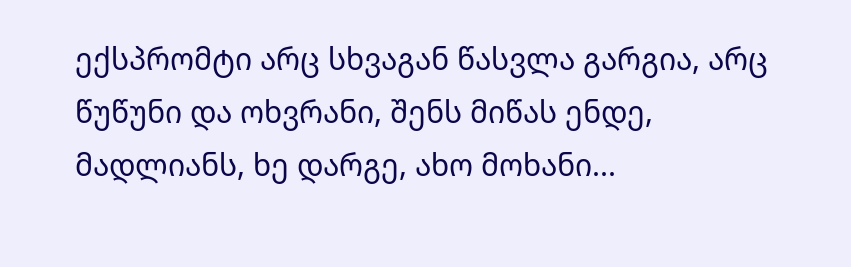ექსპრომტი არც სხვაგან წასვლა გარგია, არც წუწუნი და ოხვრანი, შენს მიწას ენდე, მადლიანს, ხე დარგე, ახო მოხანი...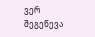ვერ შეგეწევა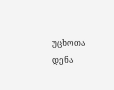უცხოთა დენა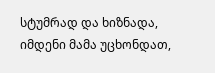სტუმრად და ხიზნადა, იმდენი მამა უცხონდათ,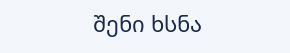შენი ხსნა